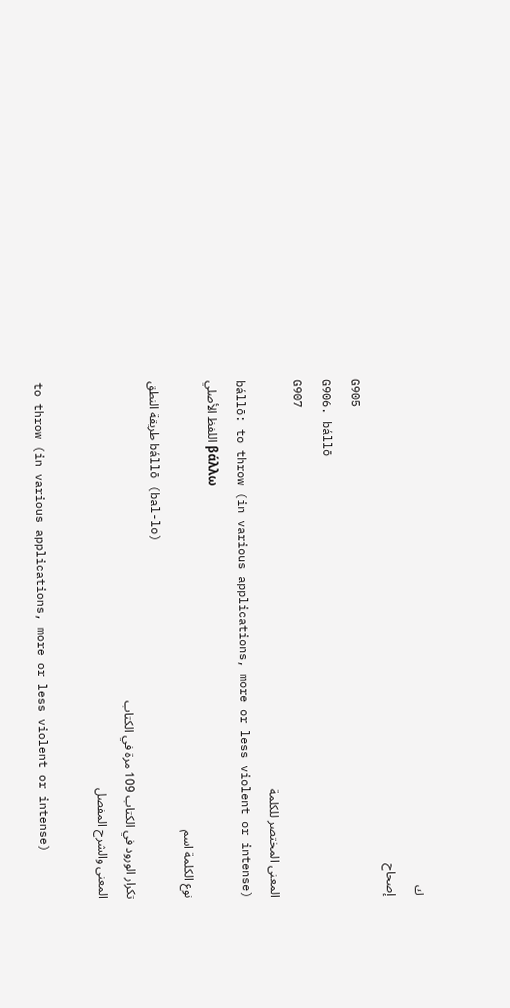ك
إصحاح
G905
G906. bállō
G907
المعنى المختصر للكلمة
bállō: to throw (in various applications, more or less violent or intense)
اللفظ الأصلي βάλλω
نوع الكلمة اسم
طريقة النطق bállō (bal-lo)
تكرار الورود في الكتاب 109 مرة في الكتاب
المعنى والشرح المفصل

to throw (in various applications, more or less violent or intense)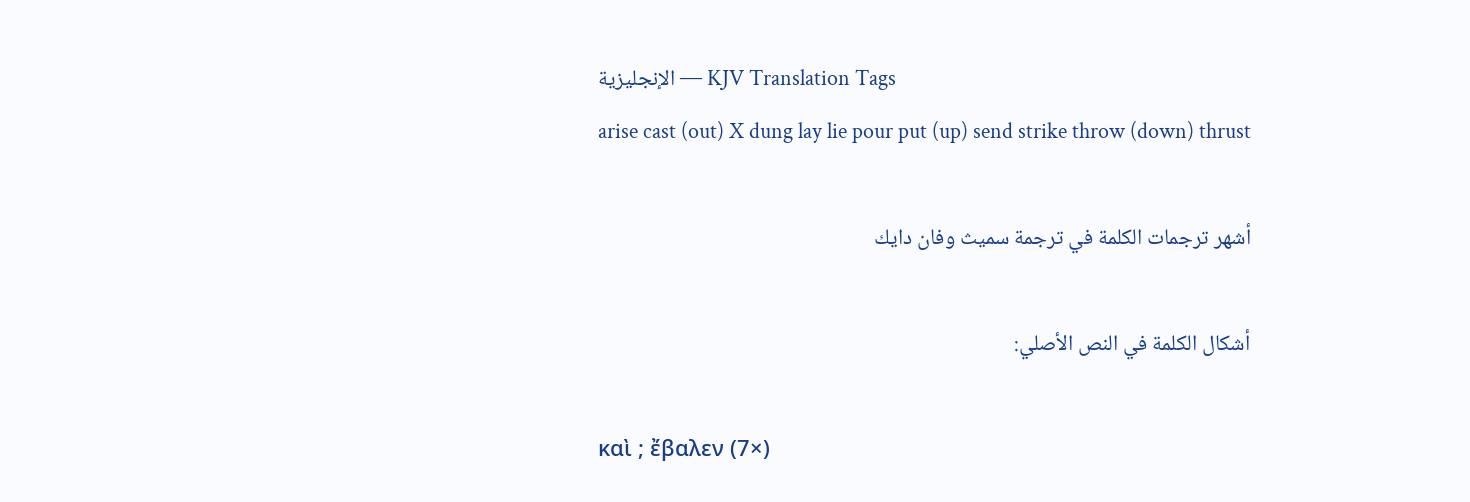الإنجليزية — KJV Translation Tags
arise cast (out) X dung lay lie pour put (up) send strike throw (down) thrust

أشهر ترجمات الكلمة في ترجمة سميث وفان دايك

أشكال الكلمة في النص الأصلي:

καὶ ; ἔβαλεν (7×)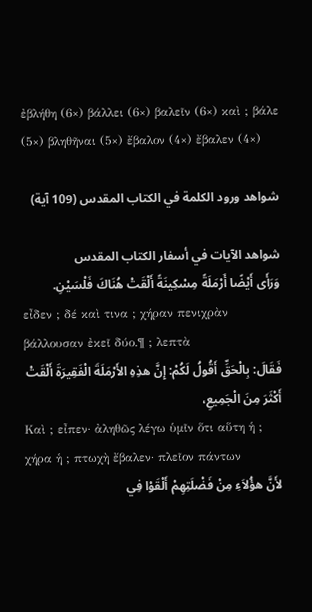ἐβλήθη (6×) βάλλει (6×) βαλεῖν (6×) καὶ ; βάλε (5×) βληθῆναι (5×) ἔβαλον (4×) ἔβαλεν (4×)

شواهد ورود الكلمة في الكتاب المقدس (109 آية)

شواهد الآيات في أسفار الكتاب المقدس
وَرَأَى أَيْضًا أَرْمَلَةً مِسْكِينَةً أَلْقَتْ هُنَاكَ فَلْسَيْنِ.
εἶδεν ; δέ καὶ τινα ; χήραν πενιχρὰν βάλλουσαν ἐκεῖ δύο.¶ ; λεπτὰ
فَقَالَ: بِالْحَقِّ أَقُولُ لَكُمْ: إِنَّ هذِهِ الأَرْمَلَةَ الْفَقِيرَةَ أَلْقَتْ أَكْثَرَ مِنَ الْجَمِيعِ،
Καὶ ; εἶπεν· ἀληθῶς λέγω ὑμῖν ὅτι αὕτη ἡ ; χήρα ἡ ; πτωχὴ ἔβαλεν· πλεῖον πάντων
لأَنَّ هؤُلاَءِ مِنْ فَضْلَتِهِمْ أَلْقَوْا فِي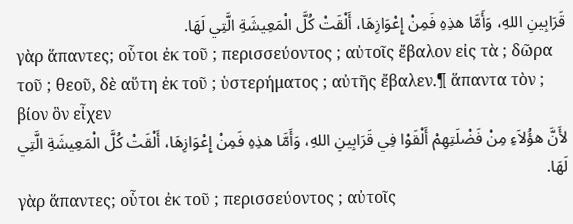قَرَابِينِ اللهِ، وَأَمَّا هذِهِ فَمِنْ إِعْوَازِهَا، أَلْقَتْ كُلَّ الْمَعِيشَةِ الَّتِي لَهَا.
γὰρ ἅπαντες; οὗτοι ἐκ τοῦ ; περισσεύοντος ; αὐτοῖς ἔβαλον εἰς τὰ ; δῶρα τοῦ ; θεοῦ, δὲ αὕτη ἐκ τοῦ ; ὑστερήματος ; αὐτῆς ἔβαλεν.¶ ἅπαντα τὸν ; βίον ὃν εἶχεν
لأَنَّ هؤُلاَءِ مِنْ فَضْلَتِهِمْ أَلْقَوْا فِي قَرَابِينِ اللهِ، وَأَمَّا هذِهِ فَمِنْ إِعْوَازِهَا، أَلْقَتْ كُلَّ الْمَعِيشَةِ الَّتِي لَهَا.
γὰρ ἅπαντες; οὗτοι ἐκ τοῦ ; περισσεύοντος ; αὐτοῖς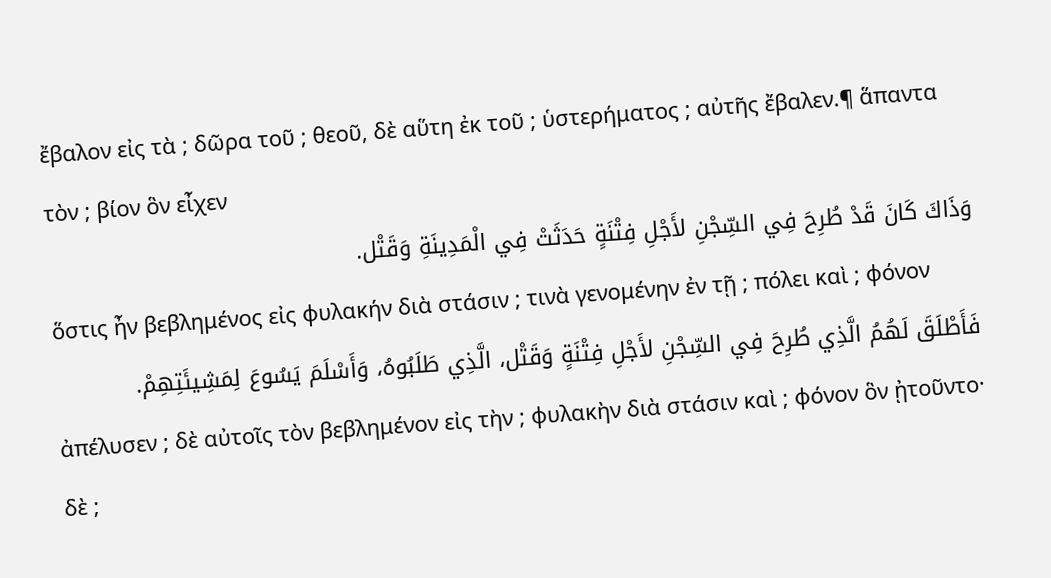ἔβαλον εἰς τὰ ; δῶρα τοῦ ; θεοῦ, δὲ αὕτη ἐκ τοῦ ; ὑστερήματος ; αὐτῆς ἔβαλεν.¶ ἅπαντα τὸν ; βίον ὃν εἶχεν
وَذَاكَ كَانَ قَدْ طُرِحَ فِي السِّجْنِ لأَجْلِ فِتْنَةٍ حَدَثَتْ فِي الْمَدِينَةِ وَقَتْل.
ὅστις ἦν βεβλημένος εἰς φυλακήν διὰ στάσιν ; τινὰ γενομένην ἐν τῇ ; πόλει καὶ ; φόνον
فَأَطْلَقَ لَهُمُ الَّذِي طُرِحَ فِي السِّجْنِ لأَجْلِ فِتْنَةٍ وَقَتْل، الَّذِي طَلَبُوهُ، وَأَسْلَمَ يَسُوعَ لِمَشِيئَتِهِمْ.
ἀπέλυσεν ; δὲ αὐτοῖς τὸν βεβλημένον εἰς τὴν ; φυλακὴν διὰ στάσιν καὶ ; φόνον ὃν ᾐτοῦντο· δὲ ;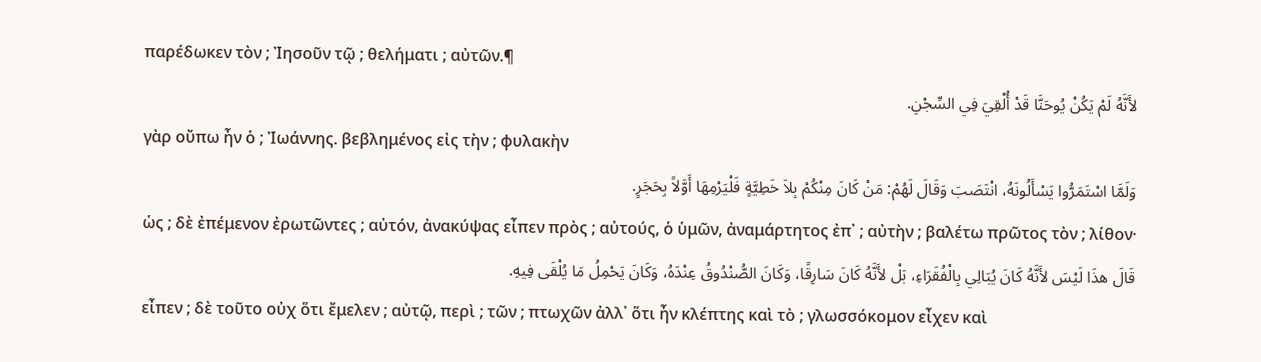παρέδωκεν τὸν ; Ἰησοῦν τῷ ; θελήματι ; αὐτῶν.¶
لأَنَّهُ لَمْ يَكُنْ يُوحَنَّا قَدْ أُلْقِيَ فِي السِّجْنِ.
γὰρ οὔπω ἦν ὁ ; Ἰωάννης. βεβλημένος εἰς τὴν ; φυλακὴν
وَلَمَّا اسْتَمَرُّوا يَسْأَلُونَهُ، انْتَصَبَ وَقَالَ لَهُمْ: مَنْ كَانَ مِنْكُمْ بِلاَ خَطِيَّةٍ فَلْيَرْمِهَا أَوَّلاً بِحَجَرٍ.
ὡς ; δὲ ἐπέμενον ἐρωτῶντες ; αὐτόν, ἀνακύψας εἶπεν πρὸς ; αὐτούς, ὁ ὑμῶν, ἀναμάρτητος ἐπ᾽ ; αὐτὴν ; βαλέτω πρῶτος τὸν ; λίθον·
قَالَ هذَا لَيْسَ لأَنَّهُ كَانَ يُبَالِي بِالْفُقَرَاءِ، بَلْ لأَنَّهُ كَانَ سَارِقًا، وَكَانَ الصُّنْدُوقُ عِنْدَهُ، وَكَانَ يَحْمِلُ مَا يُلْقَى فِيهِ.
εἶπεν ; δὲ τοῦτο οὐχ ὅτι ἔμελεν ; αὐτῷ, περὶ ; τῶν ; πτωχῶν ἀλλ᾽ ὅτι ἦν κλέπτης καὶ τὸ ; γλωσσόκομον εἶχεν καὶ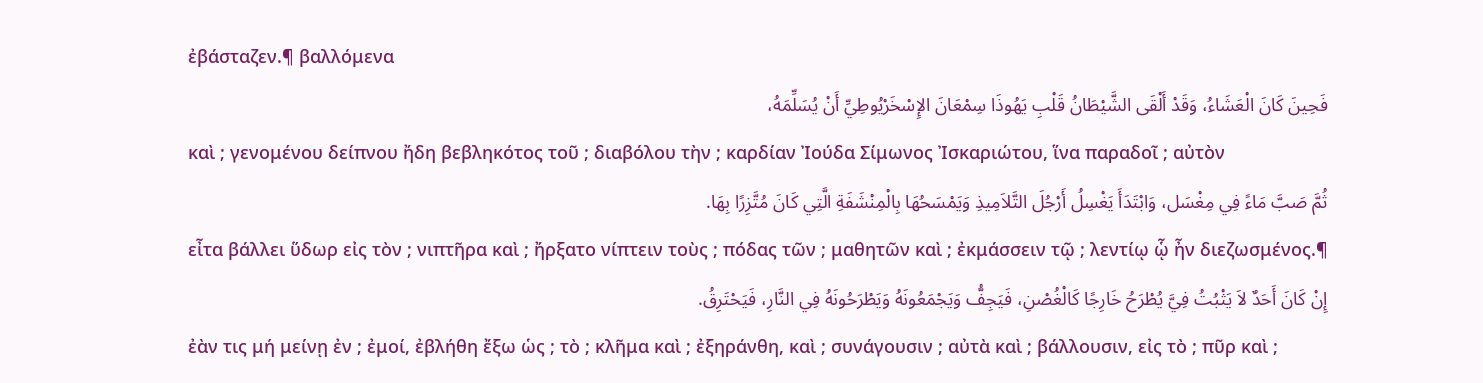ἐβάσταζεν.¶ βαλλόμενα
فَحِينَ كَانَ الْعَشَاءُ، وَقَدْ أَلْقَى الشَّيْطَانُ قَلْبِ يَهُوذَا سِمْعَانَ الإِسْخَرْيُوطِيِّ أَنْ يُسَلِّمَهُ،
καὶ ; γενομένου δείπνου ἤδη βεβληκότος τοῦ ; διαβόλου τὴν ; καρδίαν Ἰούδα Σίμωνος Ἰσκαριώτου, ἵνα παραδοῖ ; αὐτὸν
ثُمَّ صَبَّ مَاءً فِي مِغْسَل، وَابْتَدَأَ يَغْسِلُ أَرْجُلَ التَّلاَمِيذِ وَيَمْسَحُهَا بِالْمِنْشَفَةِ الَّتِي كَانَ مُتَّزِرًا بِهَا.
εἶτα βάλλει ὕδωρ εἰς τὸν ; νιπτῆρα καὶ ; ἤρξατο νίπτειν τοὺς ; πόδας τῶν ; μαθητῶν καὶ ; ἐκμάσσειν τῷ ; λεντίῳ ᾧ ἦν διεζωσμένος.¶
إِنْ كَانَ أَحَدٌ لاَ يَثْبُتُ فِيَّ يُطْرَحُ خَارِجًا كَالْغُصْنِ، فَيَجِفُّ وَيَجْمَعُونَهُ وَيَطْرَحُونَهُ فِي النَّارِ، فَيَحْتَرِقُ.
ἐὰν τις μή μείνῃ ἐν ; ἐμοί, ἐβλήθη ἔξω ὡς ; τὸ ; κλῆμα καὶ ; ἐξηράνθη, καὶ ; συνάγουσιν ; αὐτὰ καὶ ; βάλλουσιν, εἰς τὸ ; πῦρ καὶ ;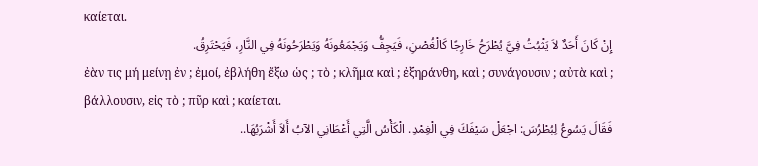καίεται.
إِنْ كَانَ أَحَدٌ لاَ يَثْبُتُ فِيَّ يُطْرَحُ خَارِجًا كَالْغُصْنِ، فَيَجِفُّ وَيَجْمَعُونَهُ وَيَطْرَحُونَهُ فِي النَّارِ، فَيَحْتَرِقُ.
ἐὰν τις μή μείνῃ ἐν ; ἐμοί, ἐβλήθη ἔξω ὡς ; τὸ ; κλῆμα καὶ ; ἐξηράνθη, καὶ ; συνάγουσιν ; αὐτὰ καὶ ; βάλλουσιν, εἰς τὸ ; πῦρ καὶ ; καίεται.
فَقَالَ يَسُوعُ لِبُطْرُسَ: اجْعَلْ سَيْفَكَ فِي الْغِمْدِ. الْكَأْسُ الَّتِي أَعْطَانِي الآبُ أَلاَ أَشْرَبُهَا..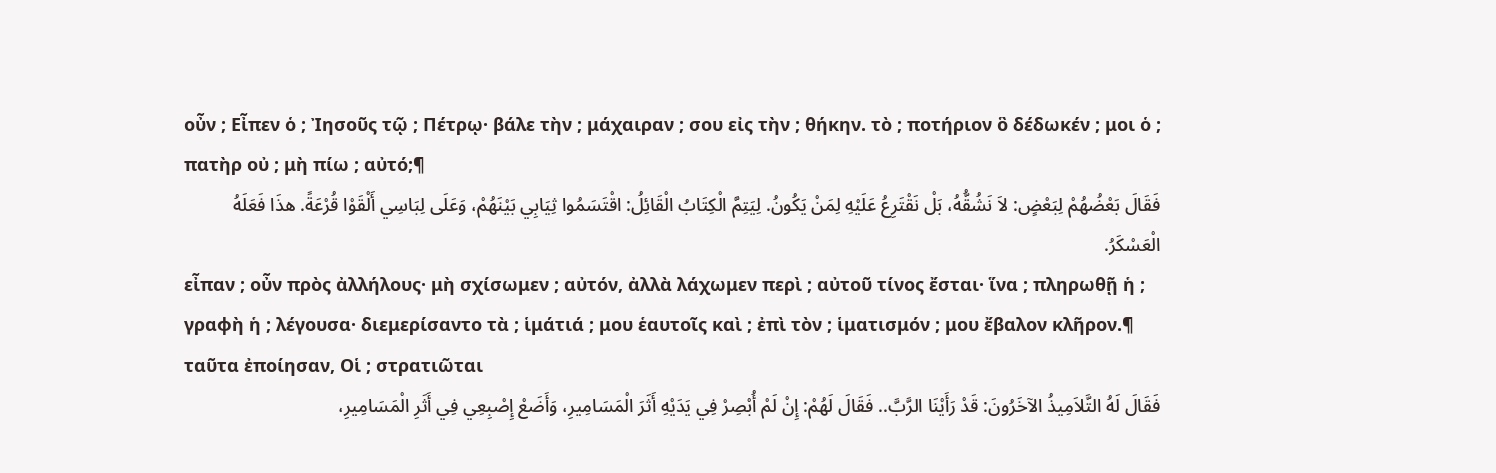οὖν ; Εἶπεν ὁ ; Ἰησοῦς τῷ ; Πέτρῳ· βάλε τὴν ; μάχαιραν ; σου εἰς τὴν ; θήκην. τὸ ; ποτήριον ὃ δέδωκέν ; μοι ὁ ; πατὴρ οὐ ; μὴ πίω ; αὐτό;¶
فَقَالَ بَعْضُهُمْ لِبَعْضٍ: لاَ نَشُقُّهُ، بَلْ نَقْتَرِعُ عَلَيْهِ لِمَنْ يَكُونُ. لِيَتِمَّ الْكِتَابُ الْقَائِلُ: اقْتَسَمُوا ثِيَابِي بَيْنَهُمْ، وَعَلَى لِبَاسِي أَلْقَوْا قُرْعَةً. هذَا فَعَلَهُ الْعَسْكَرُ.
εἶπαν ; οὖν πρὸς ἀλλήλους· μὴ σχίσωμεν ; αὐτόν, ἀλλὰ λάχωμεν περὶ ; αὐτοῦ τίνος ἔσται· ἵνα ; πληρωθῇ ἡ ; γραφὴ ἡ ; λέγουσα· διεμερίσαντο τὰ ; ἱμάτιά ; μου ἑαυτοῖς καὶ ; ἐπὶ τὸν ; ἱματισμόν ; μου ἔβαλον κλῆρον.¶ ταῦτα ἐποίησαν, Οἱ ; στρατιῶται
فَقَالَ لَهُ التَّلاَمِيذُ الآخَرُونَ: قَدْ رَأَيْنَا الرَّبَّ.. فَقَالَ لَهُمْ: إِنْ لَمْ أُبْصِرْ فِي يَدَيْهِ أَثَرَ الْمَسَامِيرِ، وَأَضَعْ إِصْبِعِي فِي أَثَرِ الْمَسَامِيرِ،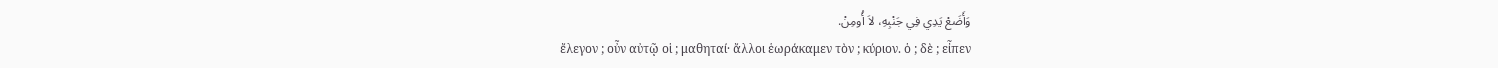وَأَضَعْ يَدِي فِي جَنْبِهِ، لاَ أُومِنْ.
ἔλεγον ; οὖν αὐτῷ οἱ ; μαθηταί· ἄλλοι ἑωράκαμεν τὸν ; κύριον. ὁ ; δὲ ; εἶπεν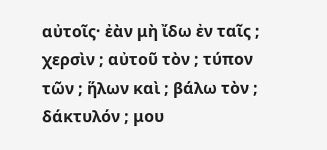αὐτοῖς· ἐὰν μὴ ἴδω ἐν ταῖς ; χερσὶν ; αὐτοῦ τὸν ; τύπον τῶν ; ἥλων καὶ ; βάλω τὸν ; δάκτυλόν ; μου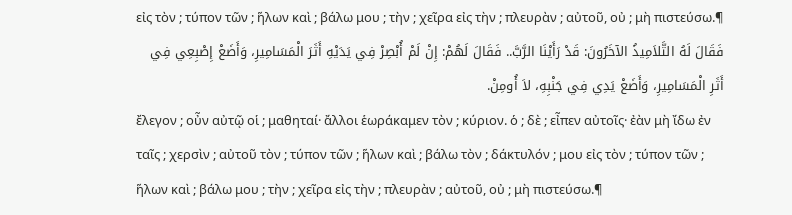εἰς τὸν ; τύπον τῶν ; ἥλων καὶ ; βάλω μου ; τὴν ; χεῖρα εἰς τὴν ; πλευρὰν ; αὐτοῦ, οὐ ; μὴ πιστεύσω.¶
فَقَالَ لَهُ التَّلاَمِيذُ الآخَرُونَ: قَدْ رَأَيْنَا الرَّبَّ.. فَقَالَ لَهُمْ: إِنْ لَمْ أُبْصِرْ فِي يَدَيْهِ أَثَرَ الْمَسَامِيرِ، وَأَضَعْ إِصْبِعِي فِي أَثَرِ الْمَسَامِيرِ، وَأَضَعْ يَدِي فِي جَنْبِهِ، لاَ أُومِنْ.
ἔλεγον ; οὖν αὐτῷ οἱ ; μαθηταί· ἄλλοι ἑωράκαμεν τὸν ; κύριον. ὁ ; δὲ ; εἶπεν αὐτοῖς· ἐὰν μὴ ἴδω ἐν ταῖς ; χερσὶν ; αὐτοῦ τὸν ; τύπον τῶν ; ἥλων καὶ ; βάλω τὸν ; δάκτυλόν ; μου εἰς τὸν ; τύπον τῶν ; ἥλων καὶ ; βάλω μου ; τὴν ; χεῖρα εἰς τὴν ; πλευρὰν ; αὐτοῦ, οὐ ; μὴ πιστεύσω.¶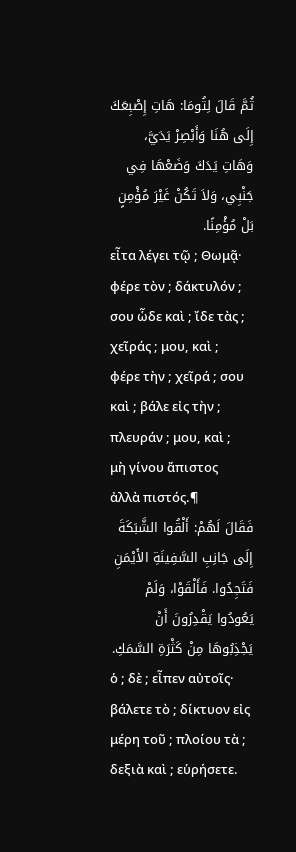ثُمَّ قَالَ لِتُومَا: هَاتِ إِصْبِعَكَ إِلَى هُنَا وَأَبْصِرْ يَدَيَّ، وَهَاتِ يَدَكَ وَضَعْهَا فِي جَنْبِي، وَلاَ تَكُنْ غَيْرَ مُؤْمِنٍ بَلْ مُؤْمِنًا.
εἶτα λέγει τῷ ; Θωμᾷ· φέρε τὸν ; δάκτυλόν ; σου ὧδε καὶ ; ἴδε τὰς ; χεῖράς ; μου, καὶ ; φέρε τὴν ; χεῖρά ; σου καὶ ; βάλε εἰς τὴν ; πλευράν ; μου, καὶ ; μὴ γίνου ἄπιστος ἀλλὰ πιστός.¶
فَقَالَ لَهُمْ: أَلْقُوا الشَّبَكَةَ إِلَى جَانِبِ السَّفِينَةِ الأَيْمَنِ فَتَجِدُوا. فَأَلْقَوْا، وَلَمْ يَعُودُوا يَقْدِرُونَ أَنْ يَجْذِبُوهَا مِنْ كَثْرَةِ السَّمَكِ.
ὁ ; δὲ ; εἶπεν αὐτοῖς· βάλετε τὸ ; δίκτυον εἰς μέρη τοῦ ; πλοίου τὰ ; δεξιὰ καὶ ; εὑρήσετε.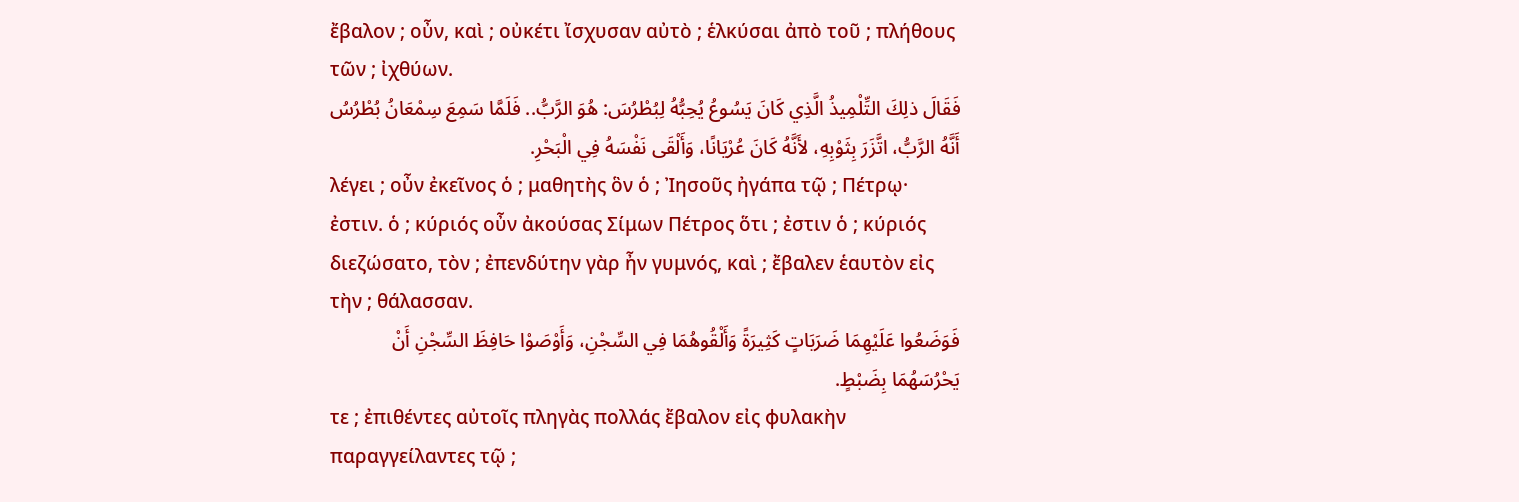ἔβαλον ; οὖν, καὶ ; οὐκέτι ἴσχυσαν αὐτὸ ; ἑλκύσαι ἀπὸ τοῦ ; πλήθους τῶν ; ἰχθύων.
فَقَالَ ذلِكَ التِّلْمِيذُ الَّذِي كَانَ يَسُوعُ يُحِبُّهُ لِبُطْرُسَ: هُوَ الرَّبُّ.. فَلَمَّا سَمِعَ سِمْعَانُ بُطْرُسُ أَنَّهُ الرَّبُّ، اتَّزَرَ بِثَوْبِهِ، لأَنَّهُ كَانَ عُرْيَانًا، وَأَلْقَى نَفْسَهُ فِي الْبَحْرِ.
λέγει ; οὖν ἐκεῖνος ὁ ; μαθητὴς ὃν ὁ ; Ἰησοῦς ἠγάπα τῷ ; Πέτρῳ· ἐστιν. ὁ ; κύριός οὖν ἀκούσας Σίμων Πέτρος ὅτι ; ἐστιν ὁ ; κύριός διεζώσατο, τὸν ; ἐπενδύτην γὰρ ἦν γυμνός, καὶ ; ἔβαλεν ἑαυτὸν εἰς τὴν ; θάλασσαν.
فَوَضَعُوا عَلَيْهِمَا ضَرَبَاتٍ كَثِيرَةً وَأَلْقُوهُمَا فِي السِّجْنِ، وَأَوْصَوْا حَافِظَ السِّجْنِ أَنْ يَحْرُسَهُمَا بِضَبْطٍ.
τε ; ἐπιθέντες αὐτοῖς πληγὰς πολλάς ἔβαλον εἰς φυλακὴν παραγγείλαντες τῷ ;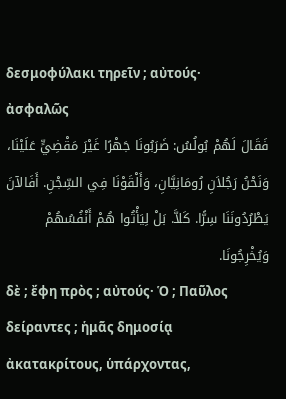δεσμοφύλακι τηρεῖν ; αὐτούς· ἀσφαλῶς
فَقَالَ لَهُمْ بُولُسُ: ضَرَبُونَا جَهْرًا غَيْرَ مَقْضِيٍّ عَلَيْنَا، وَنَحْنُ رَجُلاَنِ رُومَانِيَّانِ، وَأَلْقَوْنَا فِي السِّجْنِ. أَفَالآنَ يَطْرُدُونَنَا سِرًّا. كَلاَّ. بَلْ لِيَأْتُوا هُمْ أَنْفُسُهُمْ وَيُخْرِجُونَا.
δὲ ; ἔφη πρὸς ; αὐτούς· Ὁ ; Παῦλος δείραντες ; ἡμᾶς δημοσίᾳ ἀκατακρίτους, ὑπάρχοντας,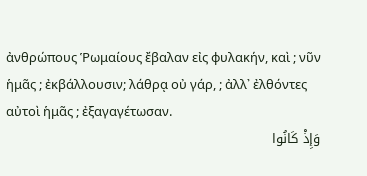ἀνθρώπους Ῥωμαίους ἔβαλαν εἰς φυλακήν, καὶ ; νῦν ἡμᾶς ; ἐκβάλλουσιν; λάθρᾳ οὐ γάρ, ; ἀλλ᾽ ἐλθόντες αὐτοὶ ἡμᾶς ; ἐξαγαγέτωσαν.
وَإِذْ كَانُوا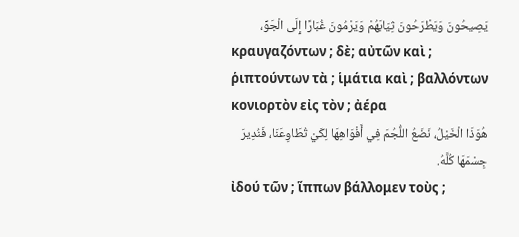يَصِيحُونَ وَيَطْرَحُونَ ثِيَابَهُمْ وَيَرْمُونَ غُبَارًا إِلَى الْجَوِّ،
κραυγαζόντων ; δὲ; αὐτῶν καὶ ; ῥιπτούντων τὰ ; ἱμάτια καὶ ; βαλλόντων κονιορτὸν εἰς τὸν ; ἀέρα
هُوَذَا الْخَيْلُ، نَضَعُ اللُّجُمَ فِي أَفْوَاهِهَا لِكَيْ تُطَاوِعَنَا، فَنُدِيرَ جِسْمَهَا كُلَّهُ.
ἰδού τῶν ; ἵππων βάλλομεν τοὺς ;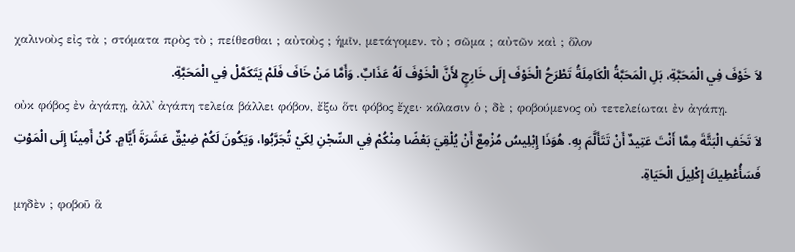χαλινοὺς εἰς τὰ ; στόματα πρὸς τὸ ; πείθεσθαι ; αὐτοὺς ; ἡμῖν, μετάγομεν. τὸ ; σῶμα ; αὐτῶν καὶ ; ὅλον
لاَ خَوْفَ فِي الْمَحَبَّةِ، بَلِ الْمَحَبَّةُ الْكَامِلَةُ تَطْرَحُ الْخَوْفَ إِلَى خَارِجٍ لأَنَّ الْخَوْفَ لَهُ عَذَابٌ. وَأَمَّا مَنْ خَافَ فَلَمْ يَتَكَمَّلْ فِي الْمَحَبَّةِ.
οὐκ φόβος ἐν ἀγάπῃ, ἀλλ᾽ ἀγάπη τελεία βάλλει φόβον, ἔξω ὅτι φόβος ἔχει· κόλασιν ὁ ; δὲ ; φοβούμενος οὐ τετελείωται ἐν ἀγάπῃ.
لاَ تَخَفِ الْبَتَّةَ مِمَّا أَنْتَ عَتِيدٌ أَنْ تَتَأَلَّمَ بِهِ. هُوَذَا إِبْلِيسُ مُزْمِعٌ أَنْ يُلْقِيَ بَعْضًا مِنْكُمْ فِي السِّجْنِ لِكَيْ تُجَرَّبُوا، وَيَكُونَ لَكُمْ ضِيْقٌ عَشَرَةَ أَيَّامٍ. كُنْ أَمِينًا إِلَى الْمَوْتِ فَسَأُعْطِيكَ إِكْلِيلَ الْحَيَاةِ.
μηδὲν ; φοβοῦ ἃ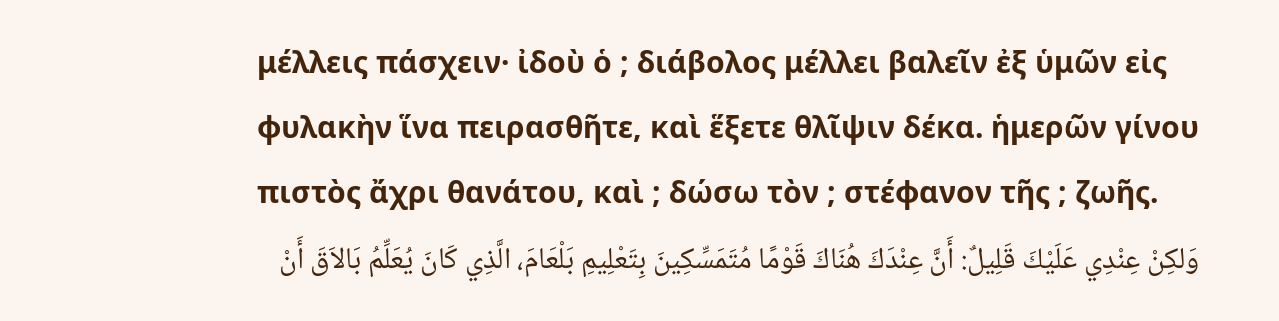μέλλεις πάσχειν· ἰδοὺ ὁ ; διάβολος μέλλει βαλεῖν ἐξ ὑμῶν εἰς φυλακὴν ἵνα πειρασθῆτε, καὶ ἕξετε θλῖψιν δέκα. ἡμερῶν γίνου πιστὸς ἄχρι θανάτου, καὶ ; δώσω τὸν ; στέφανον τῆς ; ζωῆς.
وَلكِنْ عِنْدِي عَلَيْكَ قَلِيلٌ: أَنَّ عِنْدَكَ هُنَاكَ قَوْمًا مُتَمَسِّكِينَ بِتَعْلِيمِ بَلْعَامَ، الَّذِي كَانَ يُعَلِّمُ بَالاَقَ أَنْ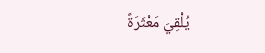يُلْقِيَ مَعْثَرَةً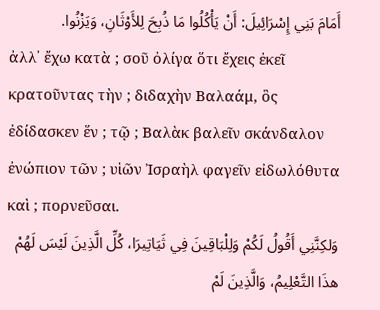أَمَامَ بَنِي إِسْرَائِيلَ: أَنْ يَأْكُلُوا مَا ذُبِحَ لِلأَوْثَانِ، وَيَزْنُوا.
ἀλλ᾽ ἔχω κατὰ ; σοῦ ὀλίγα ὅτι ἔχεις ἐκεῖ κρατοῦντας τὴν ; διδαχὴν Βαλαάμ, ὃς ἐδίδασκεν ἕν ; τῷ ; Βαλὰκ βαλεῖν σκάνδαλον ἐνώπιον τῶν ; υἱῶν Ἰσραὴλ φαγεῖν εἰδωλόθυτα καὶ ; πορνεῦσαι.
وَلكِنَّنِي أَقُولُ لَكُمْ وَلِلْبَاقِينَ فِي ثَيَاتِيرَا، كُلِّ الَّذِينَ لَيْسَ لَهُمْ هذَا التَّعْلِيمُ، وَالَّذِينَ لَمْ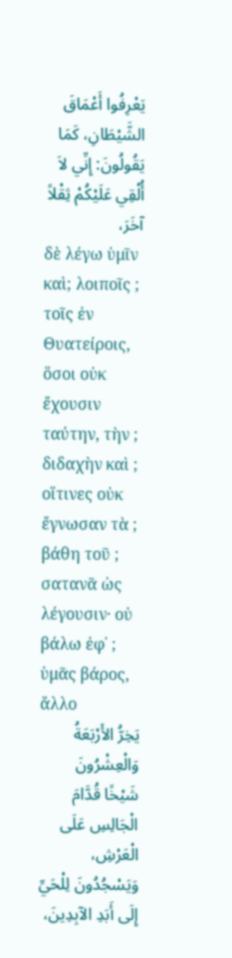يَعْرِفُوا أَعْمَاقَ الشَّيْطَانِ، كَمَا يَقُولُونَ: إِنِّي لاَ أُلْقِي عَلَيْكُمْ ثِقْلاً آخَرَ،
δὲ λέγω ὑμῖν καὶ; λοιποῖς ; τοῖς ἐν Θυατείροις, ὅσοι οὐκ ἔχουσιν ταύτην, τὴν ; διδαχὴν καὶ ; οἵτινες οὐκ ἔγνωσαν τὰ ; βάθη τοῦ ; σατανᾶ ὡς λέγουσιν· οὐ βάλω ἐφ᾽ ; ὑμᾶς βάρος, ἄλλο
يَخِرُّ الأَرْبَعَةُ وَالْعِشْرُونَ شَيْخًا قُدَّامَ الْجَالِسِ عَلَى الْعَرْشِ، وَيَسْجُدُونَ لِلْحَيِّ إِلَى أَبَدِ الآبِدِينَ،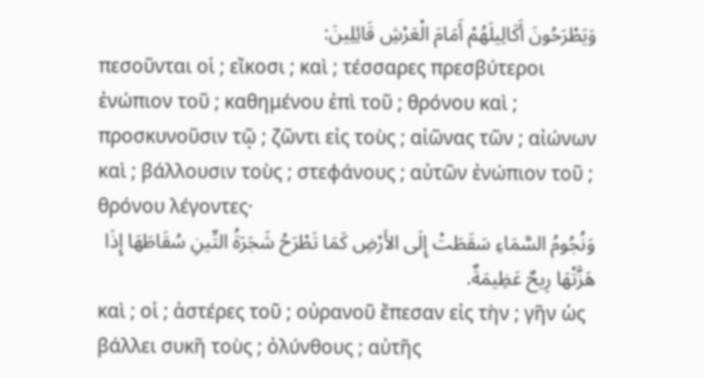وَيَطْرَحُونَ أَكَالِيلَهُمْ أَمَامَ الْعَرْشِ قَائِلِينَ:
πεσοῦνται οἱ ; εἴκοσι ; καὶ ; τέσσαρες πρεσβύτεροι ἐνώπιον τοῦ ; καθημένου ἐπὶ τοῦ ; θρόνου καὶ ; προσκυνοῦσιν τῷ ; ζῶντι εἰς τοὺς ; αἰῶνας τῶν ; αἰώνων καὶ ; βάλλουσιν τοὺς ; στεφάνους ; αὐτῶν ἐνώπιον τοῦ ; θρόνου λέγοντες·
وَنُجُومُ السَّمَاءِ سَقَطَتْ إِلَى الأَرْضِ كَمَا تَطْرَحُ شَجَرَةُ التِّينِ سُقَاطَهَا إِذَا هَزَّتْهَا رِيحٌ عَظِيمَةٌ.
καὶ ; οἱ ; ἀστέρες τοῦ ; οὐρανοῦ ἔπεσαν εἰς τὴν ; γῆν ὡς βάλλει συκῆ τοὺς ; ὀλύνθους ; αὐτῆς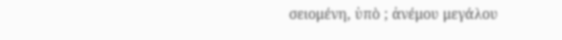σειομένη, ὑπὸ ; ἀνέμου μεγάλου